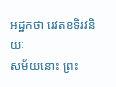អដ្ឋកថា រេវតខទិរវនិយៈ
សម័យនោះ ព្រះ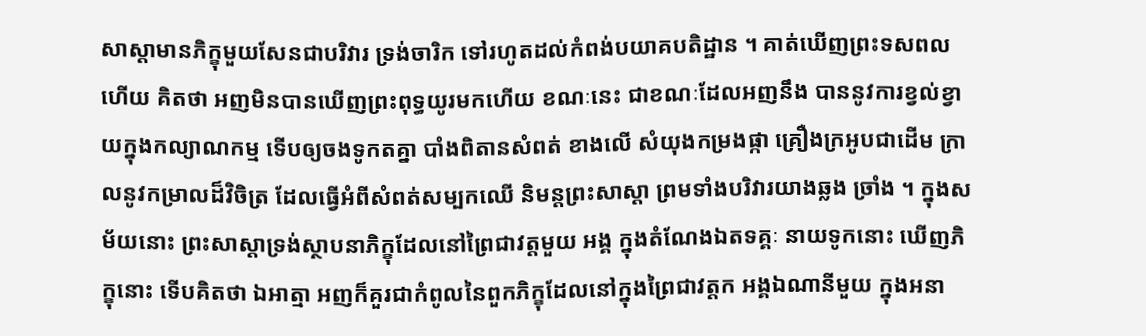សាស្តាមានភិក្ខុមួយសែនជាបរិវារ ទ្រង់ចារិក ទៅរហូតដល់កំពង់បយាគបតិដ្ឋាន ។ គាត់ឃើញព្រះទសពលហើយ គិតថា អញមិនបានឃើញព្រះពុទ្ធយូរមកហើយ ខណៈនេះ ជាខណៈដែលអញនឹង បាននូវការខ្វល់ខ្វាយក្នុងកល្យាណកម្ម ទើបឲ្យចងទូកតគ្នា បាំងពិតានសំពត់ ខាងលើ សំយុងកម្រងផ្កា គ្រឿងក្រអូបជាដើម ក្រាលនូវកម្រាលដ៏វិចិត្រ ដែលធ្វើអំពីសំពត់សម្បកឈើ និមន្តព្រះសាស្តា ព្រមទាំងបរិវារយាងឆ្លង ច្រាំង ។ ក្នុងសម័យនោះ ព្រះសាស្តាទ្រង់ស្ថាបនាភិក្ខុដែលនៅព្រៃជាវត្តមួយ អង្គ ក្នុងតំណែងឯតទគ្គៈ នាយទូកនោះ ឃើញភិក្ខុនោះ ទើបគិតថា ឯអាត្មា អញក៏គួរជាកំពូលនៃពួកភិក្ខុដែលនៅក្នុងព្រៃជាវត្តក អង្គឯណានីមួយ ក្នុងអនា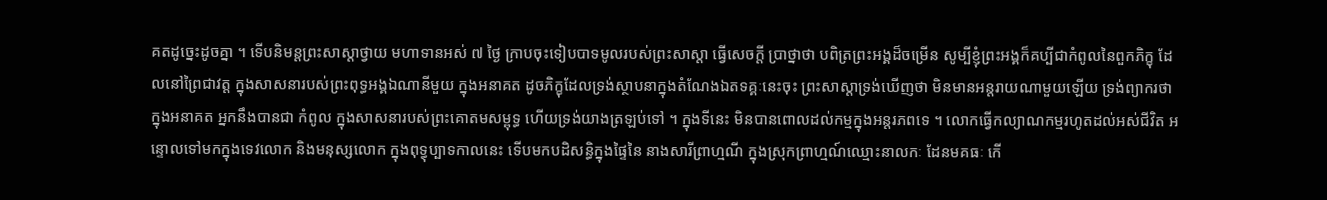គតដូច្នេះដូចគ្នា ។ ទើបនិមន្តព្រះសាស្តាថ្វាយ មហាទានអស់ ៧ ថ្ងៃ ក្រាបចុះទៀបបាទមូលរបស់ព្រះសាស្តា ធ្វើសេចក្តី ប្រាថ្នាថា បពិត្រព្រះអង្គដ៏ចម្រើន សូម្បីខ្ញុំព្រះអង្គក៏គប្បីជាកំពូលនៃពួកភិក្ខុ ដែលនៅព្រៃជាវត្ត ក្នុងសាសនារបស់ព្រះពុទ្ធអង្គឯណានីមួយ ក្នុងអនាគត ដូចភិក្ខុដែលទ្រង់ស្ថាបនាក្នុងតំណែងឯតទគ្គៈនេះចុះ ព្រះសាស្តាទ្រង់ឃើញថា មិនមានអន្តរាយណាមួយឡើយ ទ្រង់ព្យាករថា ក្នុងអនាគត អ្នកនឹងបានជា កំពូល ក្នុងសាសនារបស់ព្រះគោតមសម្ពុទ្ធ ហើយទ្រង់យាងត្រឡប់ទៅ ។ ក្នុងទីនេះ មិនបានពោលដល់កម្មក្នុងអន្តរភពទេ ។ លោកធ្វើកល្យាណកម្មរហូតដល់អស់ជីវិត អន្ទោលទៅមកក្នុងទេវលោក និងមនុស្សលោក ក្នុងពុទ្ធុប្បាទកាលនេះ ទើបមកបដិសន្ធិក្នុងផ្ទៃនៃ នាងសារីព្រាហ្មណី ក្នុងស្រុកព្រាហ្មណ៍ឈ្មោះនាលកៈ ដែនមគធៈ កើ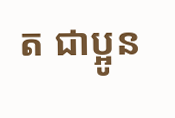ត ជាប្អូន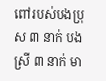ពៅរបស់បងប្រុស ៣ នាក់ បងស្រី ៣ នាក់ មា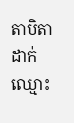តាបិតាដាក់ឈ្មោះ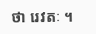ថា រេវតៈ ។